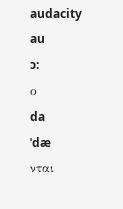audacity
au
ɔ:
ο
da
ˈdæ
νται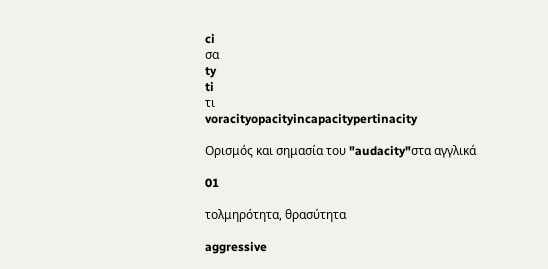ci
σα
ty
ti
τι
voracityopacityincapacitypertinacity

Ορισμός και σημασία του "audacity"στα αγγλικά

01

τολμηρότητα, θρασύτητα

aggressive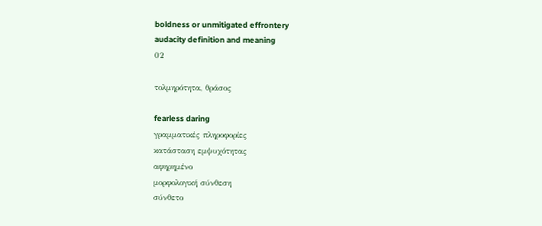boldness or unmitigated effrontery
audacity definition and meaning
02

τολμηρότητα, θράσος

fearless daring
γραμματικές πληροφορίες
κατάσταση εμψυχότητας
αφηρημένο
μορφολογική σύνθεση
σύνθετο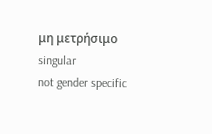μη μετρήσιμο
singular
not gender specific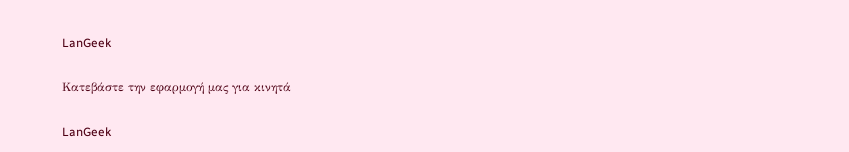LanGeek

Κατεβάστε την εφαρμογή μας για κινητά

LanGeek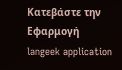Κατεβάστε την Εφαρμογή
langeek application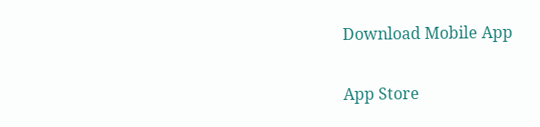Download Mobile App

App Store